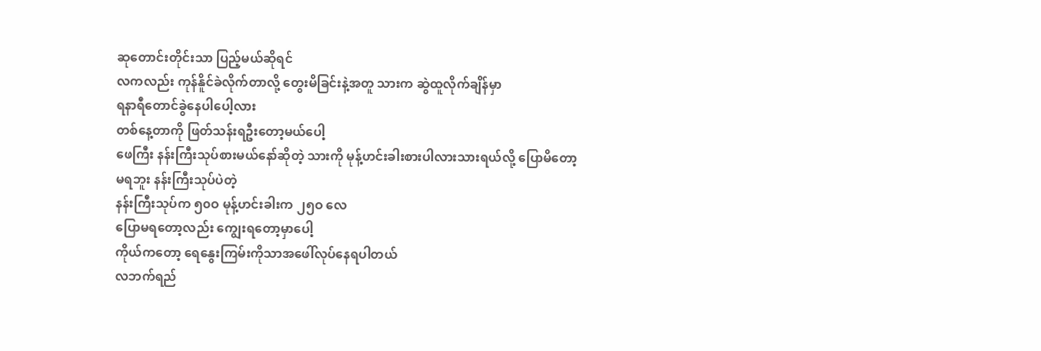ဆုတောင်းတိုင်းသာ ပြည့်မယ်ဆိုရင်
လကလည်း ကုန်နိူင်ခဲလိုက်တာလို့ တွေးမိခြင်းနဲ့အတူ သားက ဆွဲထူလိုက်ချိန်မှာ
ရနာရီတောင်ခွဲနေပါပေါ့လား
တစ်နေ့တာကို ဖြတ်သန်းရဦးတော့မယ်ပေါ့
ဖေကြီး နန်းကြီးသုပ်စားမယ်နော်ဆိုတဲ့ သားကို မုန့်ဟင်းခါးစားပါလားသားရယ်လို့ ပြောမိတော့
မရဘူး နန်းကြီးသုပ်ပဲတဲ့
နန်းကြီးသုပ်က ၅၀ဝ မုန့်ဟင်းခါးက ၂၅ဝ လေ
ပြောမရတော့လည်း ကျွေးရတော့မှာပေါ့
ကိုယ်ကတော့ ရေနွေးကြမ်းကိုသာအဖေါ်လုပ်နေရပါတယ်
လဘက်ရည်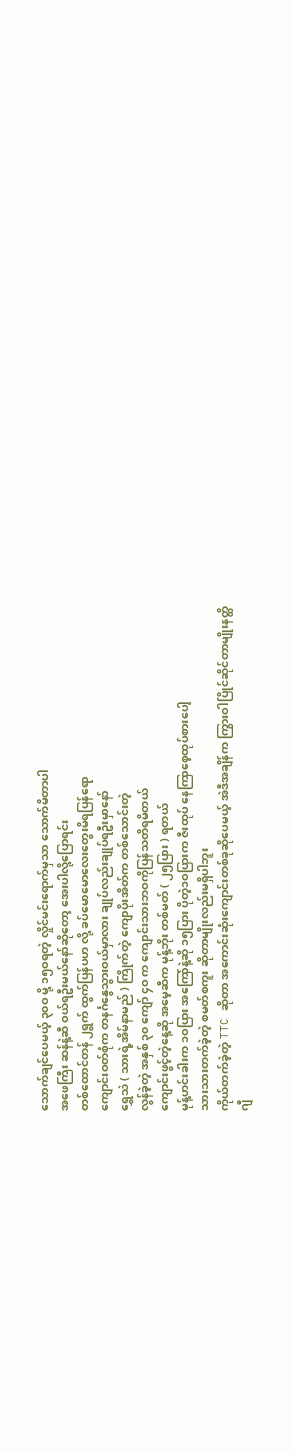သောက်ချင်ပေမယ့် ၃၀ဝ မို့ ၁၅ဝရတဲ့ လှိုင်မင်းရောက်မှသာ သောက်မိတာပါ
အဖေကြီး ဆန်နဲ့ဆီ ဝယ်ရဦးမယ်နော်ဆိုတော့ အေးပါလို့ပြောရင်း
တစ်ထောင်တန် ၂ရွက် ထွက်ပြန်ပဟ လို့ ခပ်မောမောလေးတွေးမိရပြန်ရော
ကျောင်းဝတ်စုံက တနင်္ဂနွေသွားဝယ်မှာလား ချုပ်လည်းချုပ်ရဦးမှာနော်
ရွှေသဲ ( သားရဲ့အိမ်နာမည် ) ကြိုက်တဲ့ ကျောပိုးအိတ်က တစ်သောင်းတဲ့
လွန်ခဲ့တဲ့ အနှစ် ၃၀ ကျော် ၄ဝ က ကျောင်းသားဘဝကိုပြန်သတိရမိတယ်
ကျောင်းဖွင့်တဲ့နေ့ဆို အမေ့ဆီက မုန့်ဘိုး တစ်မတ် ( ၂၅ပြား ) ရတယ်
မုန့်ဟင်းခါးက ၁ဝပြား အကြော်နဲ့ဆို ၁၅ပြား ပိုတဲ့၁ဝပြားက ဇီးထုပ် နေကြာစေ့ထုပ်စားပေါ့
သားသားတက်ခဲ့တဲ့ စမတ်စကူး ဆိုတာမျိုးလည်းမရှိပါဘူး
ကိုယ်တက်ခဲ့တဲ့ TTC ဆိုတာ အကောင်းဆုံးကျောင်းတစ်ခုဆိုပေမယ့် အဲဒီအချိန်က ကြွားဝါပြိုင်ဆိုင်တာမျိုးနတ္ထိ
ဂျီ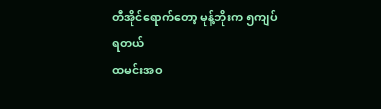တီအိုင်ရောက်တော့ မုန့်ဘိုးက ၅ကျပ်ရတယ်
ထမင်းအဝ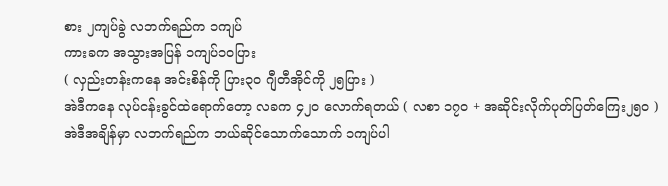စား ၂ကျပ်ခွဲ လဘက်ရည်က ၁ကျပ်
ကားခက အသွားအပြန် ၁ကျပ်၁ဝပြား
( လှည်းတန်းကနေ အင်းစိန်ကို ပြား၃ဝ ဂျီတီအိုင်ကို ၂၅ပြား )
အဲဒီကနေ လုပ်ငန်းခွင်ထဲရောက်တော့ လခက ၄၂ဝ လောက်ရတယ် ( လစာ ၁၇ဝ + အဆိုင်းလိုက်ပုတ်ပြတ်ကြေး၂၅ဝ )
အဲဒီအချိန်မှာ လဘက်ရည်က ဘယ်ဆိုင်သောက်သောက် ၁ကျပ်ပါ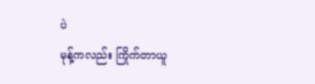ပဲ
မုန့်ကလည်း ကြိုက်တာယူ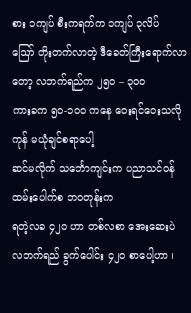စား ၁ကျပ် စီးကရက်က ၁ကျပ် ၃လိပ်
ဪ တိုးတက်လာတဲ့ ဒီခေတ်ကြီးရောက်လာတော့ လဘက်ရည်က ၂၅ဝ – ၃၀၀
ကားခက ၅၀-၁၀ဝ ကနေ ဝေးရင်ဝေးသလိုကုန် မယုံချင်စရာပေါ့
ဆင်မလိုက် သင်္ဘောကျင်းက ပညာသင်ဝန်ထမ်းပေါက်စ ဘဝတုန်းက
ရတဲ့လခ ၄၂ဝ ဟာ တစ်လစာ အေးဆေးပဲ
လဘက်ရည် ခွက်ပေါင်း ၄၂ဝ စာပေါ့ဟာ ၊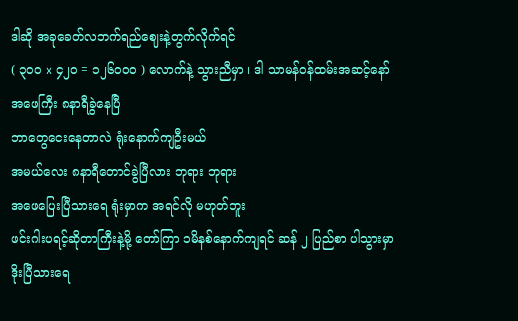ဒါဆို အခုခေတ်လဘက်ရည်ဈေးနဲ့တွက်လိုက်ရင်
( ၃၀၀ x ၄၂ဝ = ၁၂၆၀၀ဝ ) လောက်နဲ့ သွားညီမှာ ၊ ဒါ သာမန်ဝန်ထမ်းအဆင့်နော်
အဖေကြီး ၈နာရီခွဲနေပြီ
ဘာတွေငေးနေတာလဲ ရုံးနောက်ကျဦးမယ်
အမယ်လေး ၈နာရီတောင်ခွဲပြီလား ဘုရား ဘုရား
အဖေပြေးပြီသားရေ ရုံးမှာက အရင်လို မဟုတ်ဘူး
ဖင်းဂါးပရင့်ဆိုတာကြီးနဲ့မို့ တော်ကြာ ၁မိနစ်နောက်ကျရင် ဆန် ၂ ပြည်စာ ပါသွားမှာ
ဒိုးပြီသားရေ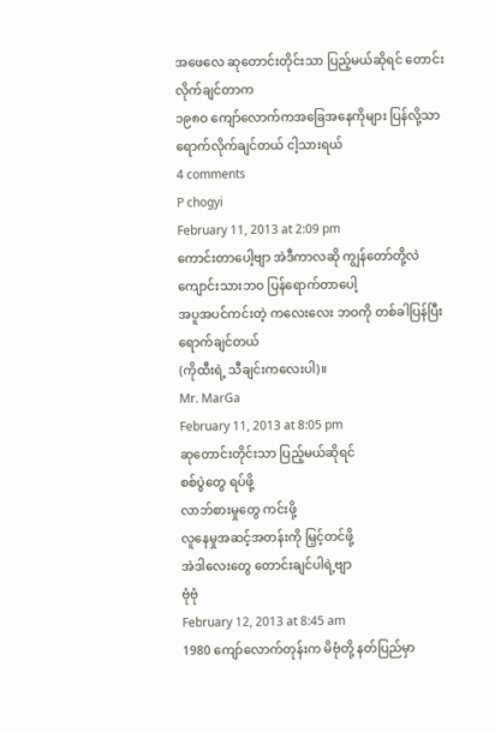အဖေလေ ဆုတောင်းတိုင်းသာ ပြည့်မယ်ဆိုရင် တောင်းလိုက်ချင်တာက
၁၉၈ဝ ကျော်လောက်ကအခြေအနေကိုများ ပြန်လို့သာ ရောက်လိုက်ချင်တယ် ငါ့သားရယ်
4 comments
P chogyi
February 11, 2013 at 2:09 pm
ကောင်းတာပေါ့ဗျာ အဲဒီကာလဆို ကျွန်တော်တို့လဲ
ကျောင်းသားဘဝ ပြန်ရောက်တာပေါ့
အပူအပင်ကင်းတဲ့ ကလေးလေး ဘဝကို တစ်ခါပြန်ပြီးရောက်ချင်တယ်
(ကိုထီးရဲ့ သီချင်းကလေးပါ)။
Mr. MarGa
February 11, 2013 at 8:05 pm
ဆုတောင်းတိုင်းသာ ပြည့်မယ်ဆိုရင်
စစ်ပွဲတွေ ရပ်ဖို့
လာဘ်စားမှုတွေ ကင်းဖို့
လူနေမှုအဆင့်အတန်းကို မြှင့်တင်ဖို့
အဲဒါလေးတွေ တောင်းချင်ပါရဲ့ဗျာ
ဗုံဗုံ
February 12, 2013 at 8:45 am
1980 ကျော်လောက်တုန်းက မိဗုံတို့ နတ်ပြည်မှာ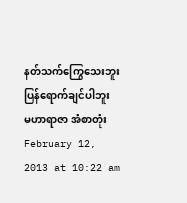နတ်သက်ကြွေသေးဘူး ပြန်ရောက်ချင်ပါဘူး
မဟာရာဇာ အံစာတုံး
February 12, 2013 at 10:22 am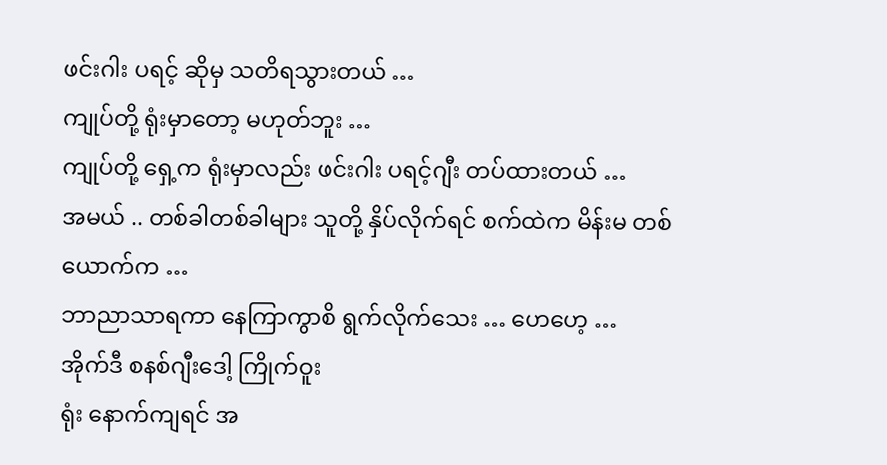ဖင်းဂါး ပရင့် ဆိုမှ သတိရသွားတယ် …
ကျုပ်တို့ ရုံးမှာတော့ မဟုတ်ဘူး …
ကျုပ်တို့ ရှေ့က ရုံးမှာလည်း ဖင်းဂါး ပရင့်ဂျီး တပ်ထားတယ် …
အမယ် .. တစ်ခါတစ်ခါများ သူတို့ နှိပ်လိုက်ရင် စက်ထဲက မိန်းမ တစ်ယောက်က …
ဘာညာသာရကာ နေကြာကွာစိ ရွက်လိုက်သေး … ဟေဟေ့ …
အိုက်ဒီ စနစ်ဂျီးဒေါ့ ကြိုက်ဝူး
ရုံး နောက်ကျရင် အ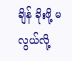ချိန် ခိုးဖို့ မလွယ်လို့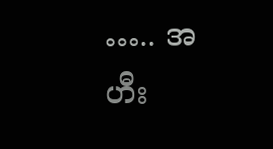….. အဟီး